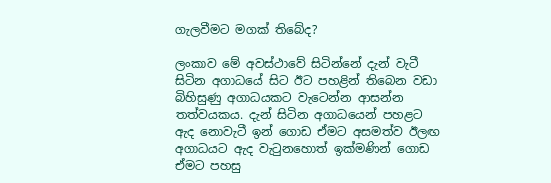ගැලවීමට මගක් තිබේද?

ලංකාව මේ අවස්ථාවේ සිටින්නේ දැන් වැටී සිටින අගාධයේ සිට ඊට පහළින් තිබෙන වඩා බිහිසුණු අගාධයකට වැටෙන්න ආසන්න තත්වයකය. දැන් සිටින අගාධයෙන් පහළට ඇද නොවැටී ඉන් ගොඩ ඒමට අසමත්ව ඊලඟ අගාධයට ඇද වැටුනහොත් ඉක්මණින් ගොඩ ඒමට පහසු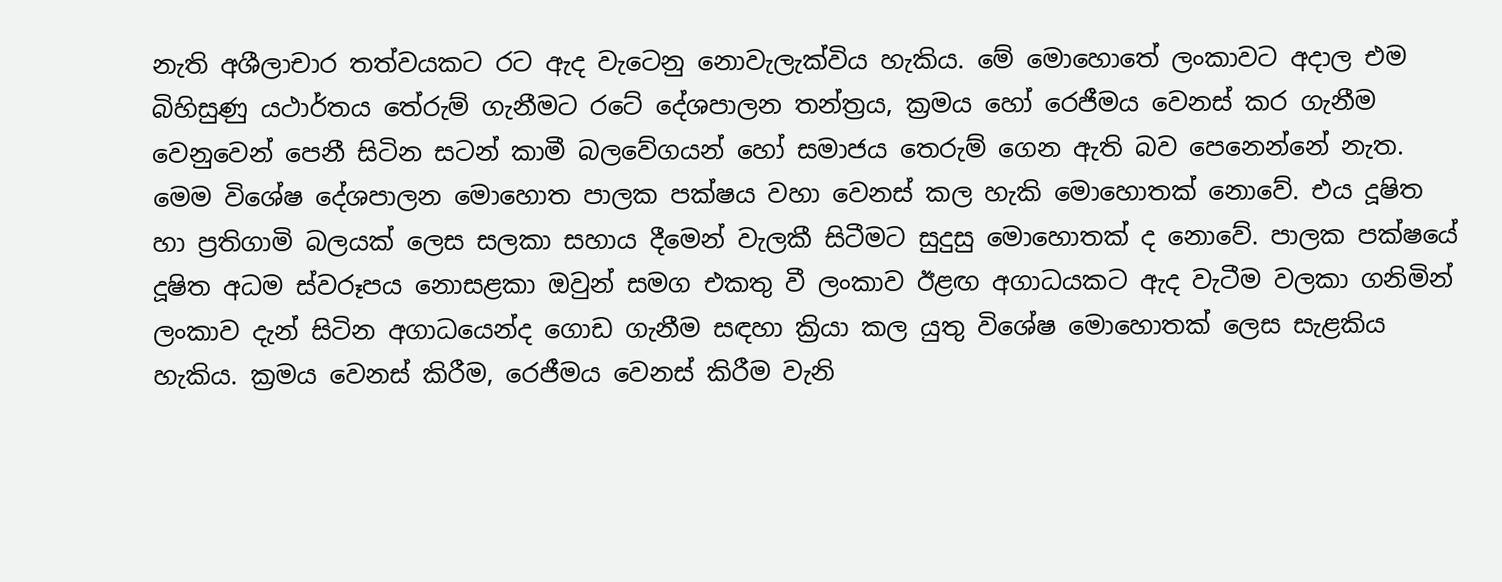නැති අශීලාචාර තත්වයකට රට ඇද වැටෙනු නොවැලැක්විය හැකිය. මේ මොහොතේ ලංකාවට අදාල එම බිහිසුණු යථාර්තය තේරුම් ගැනීමට රටේ දේශපාලන තන්ත්‍රය, ක්‍රමය හෝ රෙජීමය වෙනස් කර ගැනීම වෙනුවෙන් පෙනී සිටින සටන් කාමී බලවේගයන් හෝ සමාජය තෙරුම් ගෙන ඇති බව පෙනෙන්නේ නැත. මෙම විශේෂ දේශපාලන මොහොත පාලක පක්ෂය වහා වෙනස් කල හැකි මොහොතක් නොවේ. එය දූෂිත හා ප්‍රතිගාමි බලයක් ලෙස සලකා සහාය දීමෙන් වැලකී සිටීමට සුදුසු මොහොතක් ද නොවේ. පාලක පක්ෂයේ දූෂිත අධම ස්වරූපය නොසළකා ඔවුන් සමග එකතු වී ලංකාව ඊළඟ අගාධයකට ඇද වැටීම වලකා ගනිමින් ලංකාව දැන් සිටින අගාධයෙන්ද ගොඩ ගැනීම සඳහා ක්‍රියා කල යුතු විශේෂ මොහොතක් ලෙස සැළකිය හැකිය. ක්‍රමය වෙනස් කිරීම, රෙජීමය වෙනස් කිරීම වැනි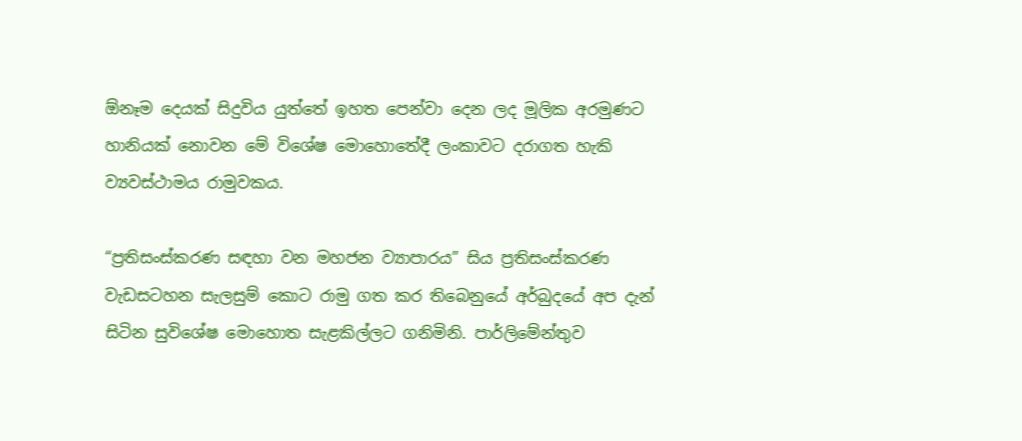ඕනෑම දෙයක් සිදුවිය යුත්තේ ඉහත පෙන්වා දෙන ලද මූලික අරමුණට හානියක් නොවන මේ විශේෂ මොහොතේදී ලංකාවට දරාගත හැකි ව්‍යවස්ථාමය රාමුවකය.

“ප්‍රතිසංස්කරණ සඳහා වන මහජන ව්‍යාපාරය” සිය ප්‍රතිසංස්කරණ වැඩසටහන සැලසුම් කොට රාමු ගත කර තිබෙනුයේ අර්බුදයේ අප දැන් සිටින සුවිශේෂ මොහොත සැළකිල්ලට ගනිමිනි. පාර්ලිමේන්තුව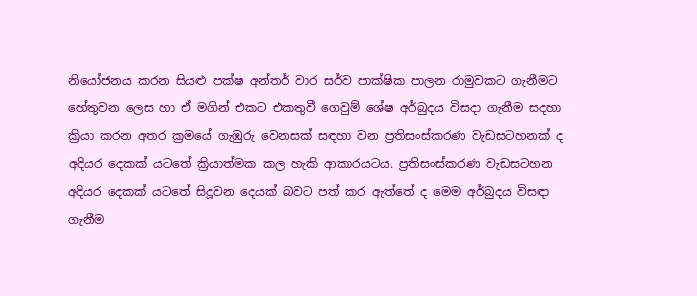නියෝජනය කරන සියළු පක්ෂ අන්තර් වාර සර්ව පාක්ෂික පාලන රාමුවකට ගැනීමට හේතුවන ලෙස හා ඒ මගින් එකට එකතුවී ගෙවුම් ශේෂ අර්බුදය විසදා ගැනීම සදහා ක්‍රියා කරන අතර ක්‍රමයේ ගැඹුරු වෙනසක් සඳහා වන ප්‍රතිසංස්කරණ වැඩසටහනක් ද අදියර දෙකක් යටතේ ක්‍රියාත්මක කල හැකි ආකාරයටය. ප්‍රතිසංස්කරණ වැඩසටහන අදියර දෙකක් යටතේ සිදූවන දෙයක් බවට පත් කර ඇත්තේ ද මෙම අර්බුදය විසඳා ගැනීම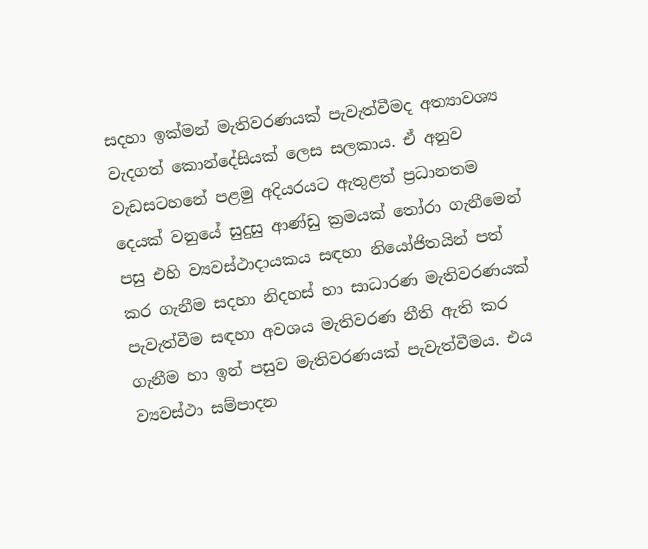සදහා ඉක්මන් මැතිවරණයක් පැවැත්වීමද අත්‍යාවශ්‍ය වැදගත් කොන්දේසියක් ලෙස සලකාය. ඒ අනුව වැඩසටහනේ පළමු අදියරයට ඇතුළත් ප්‍රධානතම දෙයක් වනුයේ සුදුසු ආණ්ඩු ක්‍රමයක් තෝරා ගැනීමෙන් පසු එහි ව්‍යවස්ථාදායකය සඳහා නියෝජිතයින් පත් කර ගැනීම සදහා නිදහස් හා සාධාරණ මැතිවරණයක් පැවැත්වීම සඳහා අවශය මැතිවරණ නීති ඇති කර ගැනීම හා ඉන් පසුව මැතිවරණයක් පැවැත්වීමය. එය ව්‍යවස්ථා සම්පාදන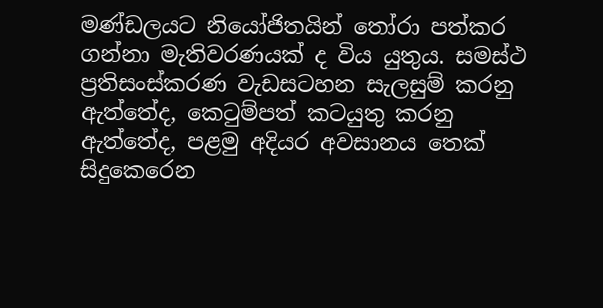මණ්ඩලයට නියෝජිතයින් තෝරා පත්කර ගන්නා මැතිවරණයක් ද විය යුතුය. සමස්ථ ප්‍රතිසංස්කරණ වැඩසටහන සැලසුම් කරනු ඇත්තේද, කෙටුම්පත් කටයුතු කරනු ඇත්තේද, පළමු අදියර අවසානය තෙක් සිදුකෙරෙන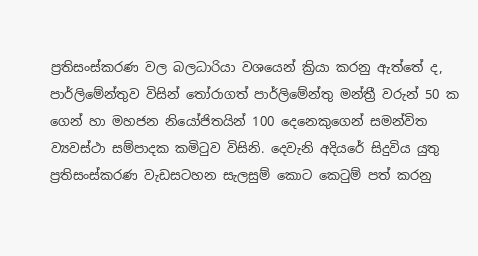ප්‍රතිසංස්කරණ වල බලධාරියා වශයෙන් ක්‍රියා කරනු ඇත්තේ ද, පාර්ලිමේන්තුව විසින් තෝරාගත් පාර්ලිමේන්තු මන්ත්‍රී වරුන් 50 ක ගෙන් හා මහජන නියෝජිතයින් 100 දෙනෙකුගෙන් සමන්විත ව්‍යවස්ථා සම්පාදක කමිටුව විසිනි. දෙවැනි අදියරේ සිදුවිය යුතු ප්‍රතිසංස්කරණ වැඩසටහන සැලසුම් කොට කෙටුම් පත් කරනු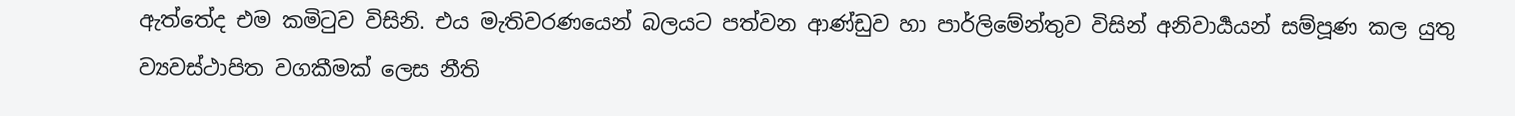ඇත්තේද එම කමිටුව විසිනි. එය මැතිවරණයෙන් බලයට පත්වන ආණ්ඩුව හා පාර්ලිමේන්තුව විසින් අනිවාර්‍යයන් සම්පූණ කල යුතු ව්‍යවස්ථාපිත වගකීමක් ලෙස නීති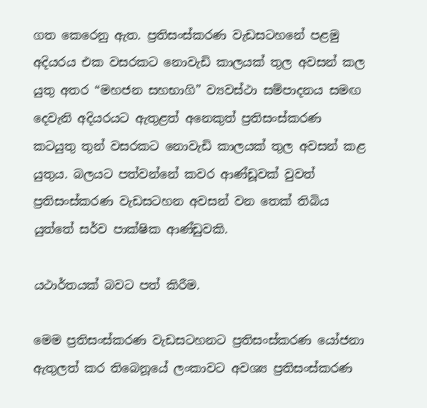ගත කෙරෙනු ඇත. ප්‍රතිසංස්කරණ වැඩසටහනේ පළමු අදියරය එක වසරකට නොවැඩි කාලයක් තුල අවසන් කල යුතු අතර “මහජන සහභාගි” ව්‍යවස්ථා සම්පාදනය සමඟ දෙවැනි අදියරයට ඇතුළත් අනෙකුත් ප්‍රතිසංස්කරණ කටයුතු තුන් වසරකට නොවැඩි කාලයක් තුල අවසන් කළ යුතුය. බලයට පත්වන්නේ කවර ආණ්ඩූවක් වුවත් ප්‍රතිසංස්කරණ වැඩසටහන අවසන් වන තෙක් තිබිය යුත්තේ සර්ව පාක්ෂික ආණ්ඩුවකි.

යථාර්තයක් බවට පත් කිරීම.

මෙම ප්‍රතිසංස්කරණ වැඩසටහනට ප්‍රතිසංස්කරණ යෝජනා ඇතුලත් කර තිබෙනූයේ ලංකාවට අවශ්‍ය ප්‍රතිසංස්කරණ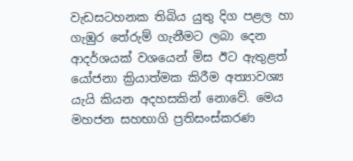වැඩසටහනක තිබිය යුතු දිග පළල හා ගැඹුර තේරුම් ගැනීමට ලබා දෙන ආදර්ශයක් වශයෙන් මිස ඊට ඇතුළත් යෝජනා ක්‍රියාත්මක කිරීම අත්‍යාවශ්‍ය යැයි කියන අදහසකින් නොවේ. මෙය මහජන සහභාගි ප්‍රතිසංස්කරණ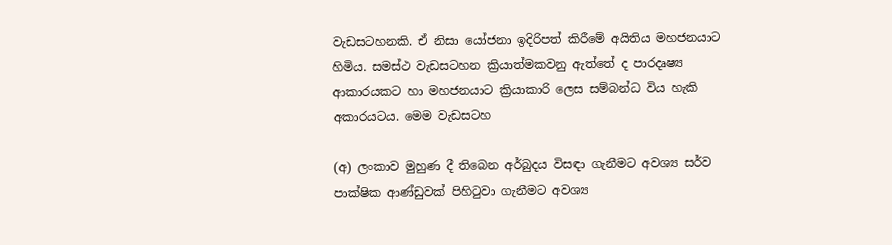වැඩසටහනකි. ඒ නිසා යෝජනා ඉදිරිපත් කිරීමේ අයිතිය මහජනයාට හිමිය. සමස්ථ වැඩසටහන ක්‍රියාත්මකවනු ඇත්තේ ද පාරදෘෂ්‍ය ආකාරයකට හා මහජනයාට ක්‍රියාකාරි ලෙස සම්බන්ධ විය හැකි අකාරයටය. මෙම වැඩසටහ

(අ) ලංකාව මුහුණ දී තිබෙන අර්බුදය විසඳා ගැනීමට අවශ්‍ය සර්ව පාක්ෂික ආණ්ඩුවක් පිහිටුවා ගැනීමට අවශ්‍ය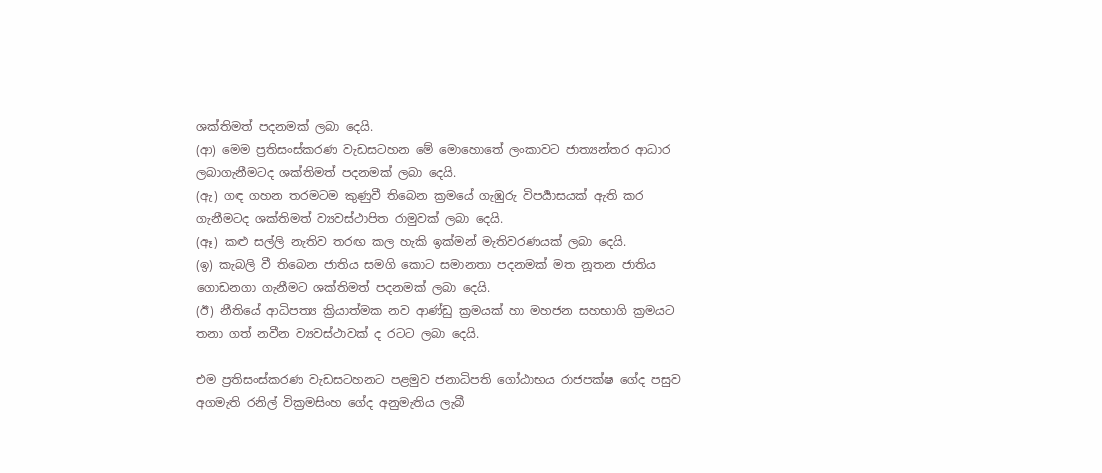ශක්තිමත් පදනමක් ලබා දෙයි.
(ආ) මෙම ප්‍රතිසංස්කරණ වැඩසටහන මේ මොහොතේ ලංකාවට ජාත්‍යන්තර ආධාර ලබාගැනීමටද ශක්තිමත් පදනමක් ලබා දෙයි.
(ඇ) ගඳ ගහන තරමටම කුණුවී තිබෙන ක්‍රමයේ ගැඹුරු විපර්‍යාසයක් ඇති කර ගැනීමටද ශක්තිමත් ව්‍යවස්ථාපිත රාමුවක් ලබා දෙයි.
(ඈ) කළු සල්ලි නැතිව තරඟ කල හැකි ඉක්මන් මැතිවරණයක් ලබා දෙයි.
(ඉ) කැබලි වී තිබෙන ජාතිය සමගි කොට සමානතා පදනමක් මත නූතන ජාතිය ගොඩනගා ගැනීමට ශක්තිමත් පදනමක් ලබා දෙයි.
(ඊ) නීතියේ ආධිපත්‍ය ක්‍රියාත්මක නව ආණ්ඩු ක්‍රමයක් හා මහජන සහභාගි ක්‍රමයට තනා ගත් නවීන ව්‍යවස්ථාවක් ද රටට ලබා දෙයි.

එම ප්‍රතිසංස්කරණ වැඩසටහනට පළමුව ජනාධිපති ගෝඨාභය රාජපක්ෂ ගේද පසුව අගමැති රනිල් වික්‍රමසිංහ ගේද අනුමැතිය ලැබී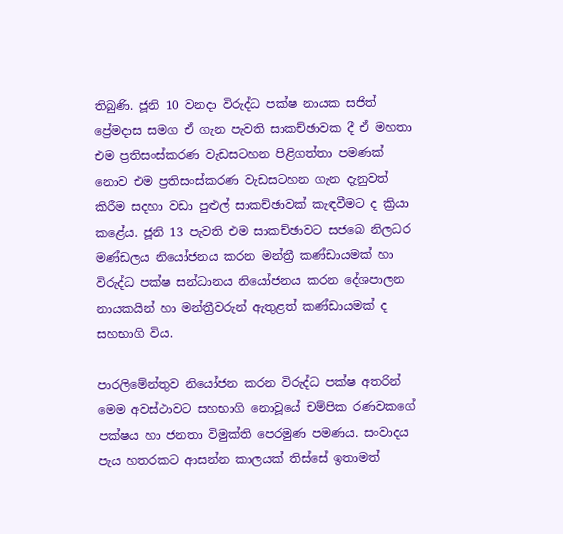තිබුණි. ජූනි 10 වනදා විරුද්ධ පක්ෂ නායක සජිත් ප්‍රේමදාස සමග ඒ ගැන පැවති සාකච්ඡාවක දී ඒ මහතා එම ප්‍රතිසංස්කරණ වැඩසටහන පිළිගත්තා පමණක් නොව එම ප්‍රතිසංස්කරණ වැඩසටහන ගැන දැනුවත් කිරීම සදහා වඩා පුළුල් සාකච්ඡාවක් කැඳවීමට ද ක්‍රියා කළේය. ජූනි 13 පැවති එම සාකච්ඡාවට සජබෙ නිලධර මණ්ඩලය නියෝජනය කරන මන්ත්‍රී කණ්ඩායමක් හා විරුද්ධ පක්ෂ සන්ධානය නියෝජනය කරන දේශපාලන නායකයින් හා මන්ත්‍රීවරුන් ඇතුළත් කණ්ඩායමක් ද සහභාගි විය.

පාරලිමේන්තුව නියෝජන කරන විරුද්ධ පක්ෂ අතරින් මෙම අවස්ථාවට සහභාගි නොවූයේ චම්පික රණවකගේ පක්ෂය හා ජනතා විමුක්ති පෙරමුණ පමණය. සංවාදය පැය හතරකට ආසන්න කාලයක් තිස්සේ ඉතාමත්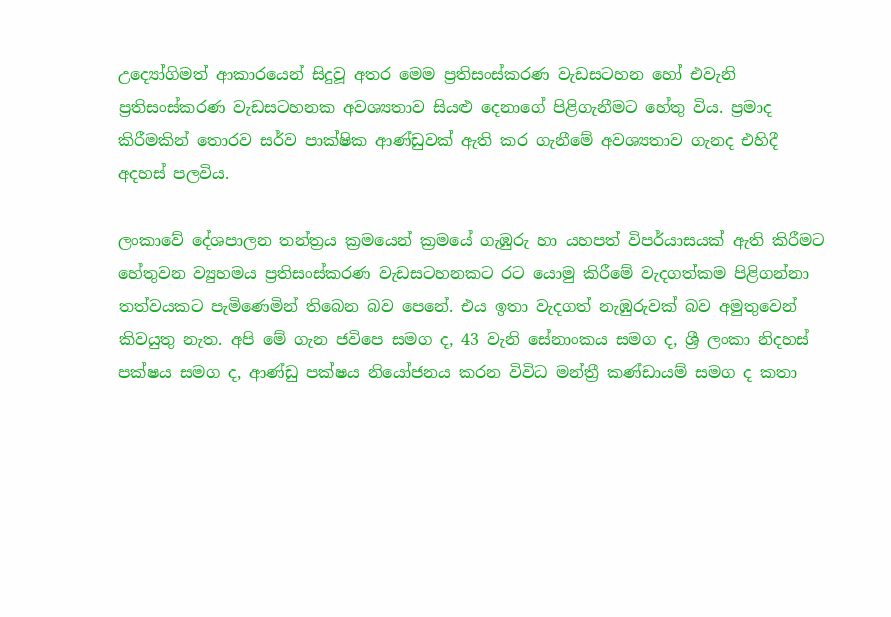උද්‍යෝගිමත් ආකාරයෙන් සිදුවූ අතර මෙම ප්‍රතිසංස්කරණ වැඩසටහන හෝ එවැනි ප්‍රතිසංස්කරණ වැඩසටහනක අවශ්‍යතාව සියළු දෙනාගේ පිළිගැනීමට හේතු විය. ප්‍රමාද කිරීමකින් තොරව සර්ව පාක්ෂික ආණ්ඩුවක් ඇති කර ගැනීමේ අවශ්‍යතාව ගැනද එහිදී අදහස් පලවිය.

ලංකාවේ දේශපාලන තන්ත්‍රය ක්‍රමයෙන් ක්‍රමයේ ගැඹුරු හා යහපත් විපර්යාසයක් ඇති කිරීමට හේතුවන ව්‍යුහමය ප්‍රතිසංස්කරණ වැඩසටහනකට රට යොමු කිරීමේ වැදගත්කම පිළිගන්නා තත්වයකට පැමිණෙමින් තිබෙන බව පෙනේ. එය ඉතා වැදගත් නැඹුරුවක් බව අමුතුවෙන් කිවයුතු නැත. අපි මේ ගැන ජවිපෙ සමග ද, 43 වැනි සේනාංකය සමග ද, ශ්‍රී ලංකා නිදහස් පක්ෂය සමග ද, ආණ්ඩු පක්ෂය නියෝජනය කරන විවිධ මන්ත්‍රී කණ්ඩායම් සමග ද කතා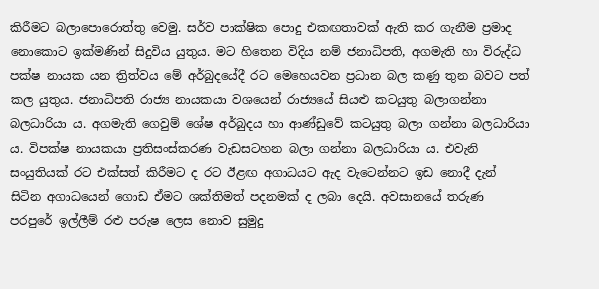කිරීමට බලාපොරොත්තු වෙමු. සර්ව පාක්ෂික පොදු එකඟතාවක් ඇති කර ගැනීම ප්‍රමාද නොකොට ඉක්මණින් සිදුවිය යුතුය. මට හිතෙන විදිය නම් ජනාධිපති, අගමැති හා විරුද්ධ පක්ෂ නායක යන ත්‍රිත්වය මේ අර්බුදයේදී රට මෙහෙයවන ප්‍රධාන බල කණු තුන බවට පත් කල යුතුය. ජනාධිපති රාජ්‍ය නායකයා වශයෙන් රාජ්‍යයේ සියළු කටයුතු බලාගන්නා බලධාරියා ය. අගමැති ගෙවුම් ශේෂ අර්බුදය හා ආණ්ඩුවේ කටයුතු බලා ගන්නා බලධාරියා ය. විපක්ෂ නායකයා ප්‍රතිසංස්කරණ වැඩසටහන බලා ගන්නා බලධාරියා ය. එවැනි සංයුතියක් රට එක්සත් කිරීමට ද රට ඊළඟ අගාධයට ඇද වැටෙන්නට ඉඩ නොදී දැන් සිටින අගාධයෙන් ගොඩ ඒමට ශක්තිමත් පදනමක් ද ලබා දෙයි. අවසානයේ තරුණ පරපුරේ ඉල්ලීම් රළු පරුෂ ලෙස නොව සුමුදු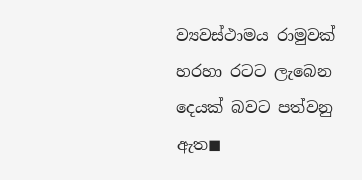ව්‍යවස්ථාමය රාමුවක් හරහා රටට ලැබෙන දෙයක් බවට පත්වනු ඇත◼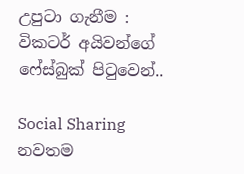උපුටා ගැනීම : විකටර් අයිවන්ගේ ෆේස්බුක් පිටුවෙන්..

Social Sharing
නවතම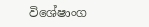විශේෂාංග